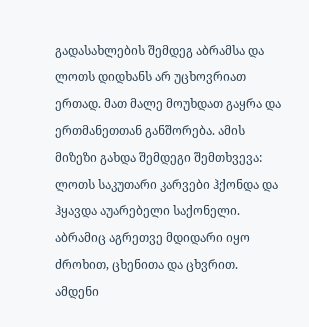გადასახლების შემდეგ აბრამსა და ლოთს დიდხანს არ უცხოვრიათ ერთად. მათ მალე მოუხდათ გაყრა და ერთმანეთთან განშორება. ამის მიზეზი გახდა შემდეგი შემთხვევა: ლოთს საკუთარი კარვები ჰქონდა და ჰყავდა აუარებელი საქონელი. აბრამიც აგრეთვე მდიდარი იყო ძროხით, ცხენითა და ცხვრით. ამდენი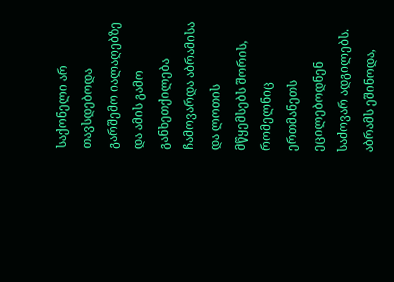საქონელი არ თავსდებოდა გარშემო იალაღებზე და ამის გამო განხეთქილება ჩამოვარდა აბრამისა და ლოთის მწყემსებს შორის, რომელნიც ერთმანეთს ეცილებოდნენ საძოვარ ადგილებს.
აბრამს ეშინოდა,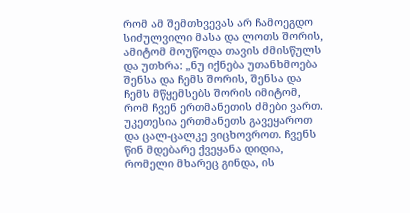რომ ამ შემთხვევას არ ჩამოეგდო სიძულვილი მასა და ლოთს შორის, ამიტომ მოუწოდა თავის ძმისწულს და უთხრა: „ნუ იქნება უთანხმოება შენსა და ჩემს შორის, შენსა და ჩემს მწყემსებს შორის იმიტომ, რომ ჩვენ ერთმანეთის ძმები ვართ. უკეთესია ერთმანეთს გავეყაროთ და ცალ-ცალკე ვიცხოვროთ. ჩვენს წინ მდებარე ქვეყანა დიდია, რომელი მხარეც გინდა, ის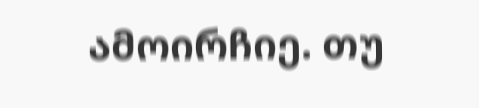ამოირჩიე. თუ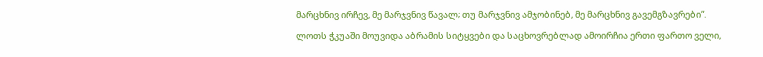მარცხნივ ირჩევ, მე მარჯვნივ წავალ; თუ მარჯვნივ ამჯობინებ, მე მარცხნივ გავემგზავრები“.
ლოთს ჭკუაში მოუვიდა აბრამის სიტყვები და საცხოვრებლად ამოირჩია ერთი ფართო ველი,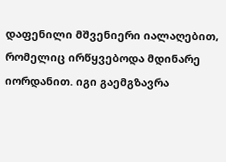დაფენილი მშვენიერი იალაღებით, რომელიც ირწყვებოდა მდინარე იორდანით. იგი გაემგზავრა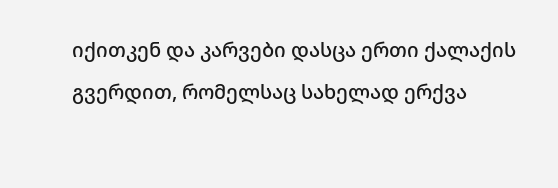იქითკენ და კარვები დასცა ერთი ქალაქის გვერდით, რომელსაც სახელად ერქვა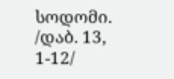სოდომი.
/დაბ. 13, 1-12/